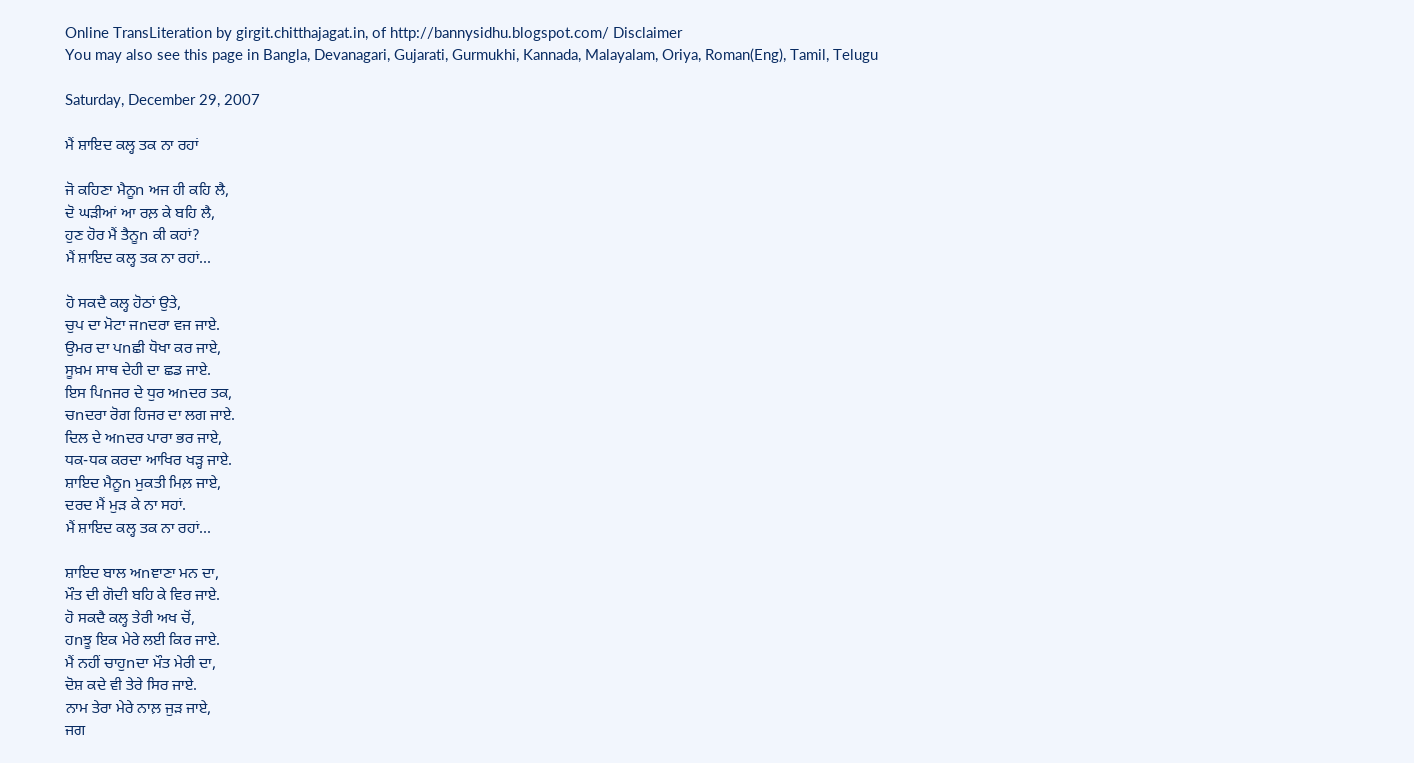Online TransLiteration by girgit.chitthajagat.in, of http://bannysidhu.blogspot.com/ Disclaimer
You may also see this page in Bangla, Devanagari, Gujarati, Gurmukhi, Kannada, Malayalam, Oriya, Roman(Eng), Tamil, Telugu

Saturday, December 29, 2007

ਮੈਂ ਸ਼ਾਇਦ ਕਲ੍ਹ ਤਕ ਨਾ ਰਹਾਂ

ਜੋ ਕਹਿਣਾ ਮੈਨੂn ਅਜ ਹੀ ਕਹਿ ਲੈ,
ਦੋ ਘੜੀਆਂ ਆ ਰਲ਼ ਕੇ ਬਹਿ ਲੈ,
ਹੁਣ ਹੋਰ ਮੈਂ ਤੈਨੂn ਕੀ ਕਹਾਂ?
ਮੈਂ ਸ਼ਾਇਦ ਕਲ੍ਹ ਤਕ ਨਾ ਰਹਾਂ...

ਹੋ ਸਕਦੈ ਕਲ੍ਹ ਹੋਠਾਂ ਉਤੇ,
ਚੁਪ ਦਾ ਮੋਟਾ ਜnਦਰਾ ਵਜ ਜਾਏ.
ਉਮਰ ਦਾ ਪnਛੀ ਧੋਖਾ ਕਰ ਜਾਏ,
ਸੂਖ਼ਮ ਸਾਥ ਦੇਹੀ ਦਾ ਛਡ ਜਾਏ.
ਇਸ ਪਿnਜਰ ਦੇ ਧੁਰ ਅnਦਰ ਤਕ,
ਚnਦਰਾ ਰੋਗ ਹਿਜਰ ਦਾ ਲਗ ਜਾਏ.
ਦਿਲ ਦੇ ਅnਦਰ ਪਾਰਾ ਭਰ ਜਾਏ,
ਧਕ-ਧਕ ਕਰਦਾ ਆਖਿਰ ਖੜ੍ਹ ਜਾਏ.
ਸ਼ਾਇਦ ਮੈਨੂn ਮੁਕਤੀ ਮਿਲ਼ ਜਾਏ,
ਦਰਦ ਮੈਂ ਮੁੜ ਕੇ ਨਾ ਸਹਾਂ.
ਮੈਂ ਸ਼ਾਇਦ ਕਲ੍ਹ ਤਕ ਨਾ ਰਹਾਂ...

ਸ਼ਾਇਦ ਬਾਲ ਅnਞਾਣਾ ਮਨ ਦਾ,
ਮੌਤ ਦੀ ਗੋਦੀ ਬਹਿ ਕੇ ਵਿਰ ਜਾਏ.
ਹੋ ਸਕਦੈ ਕਲ੍ਹ ਤੇਰੀ ਅਖ ਚੋਂ,
ਹnਝੂ ਇਕ ਮੇਰੇ ਲਈ ਕਿਰ ਜਾਏ.
ਮੈਂ ਨਹੀਂ ਚਾਹੁnਦਾ ਮੌਤ ਮੇਰੀ ਦਾ,
ਦੋਸ਼ ਕਦੇ ਵੀ ਤੇਰੇ ਸਿਰ ਜਾਏ.
ਨਾਮ ਤੇਰਾ ਮੇਰੇ ਨਾਲ਼ ਜੁੜ ਜਾਏ,
ਜਗ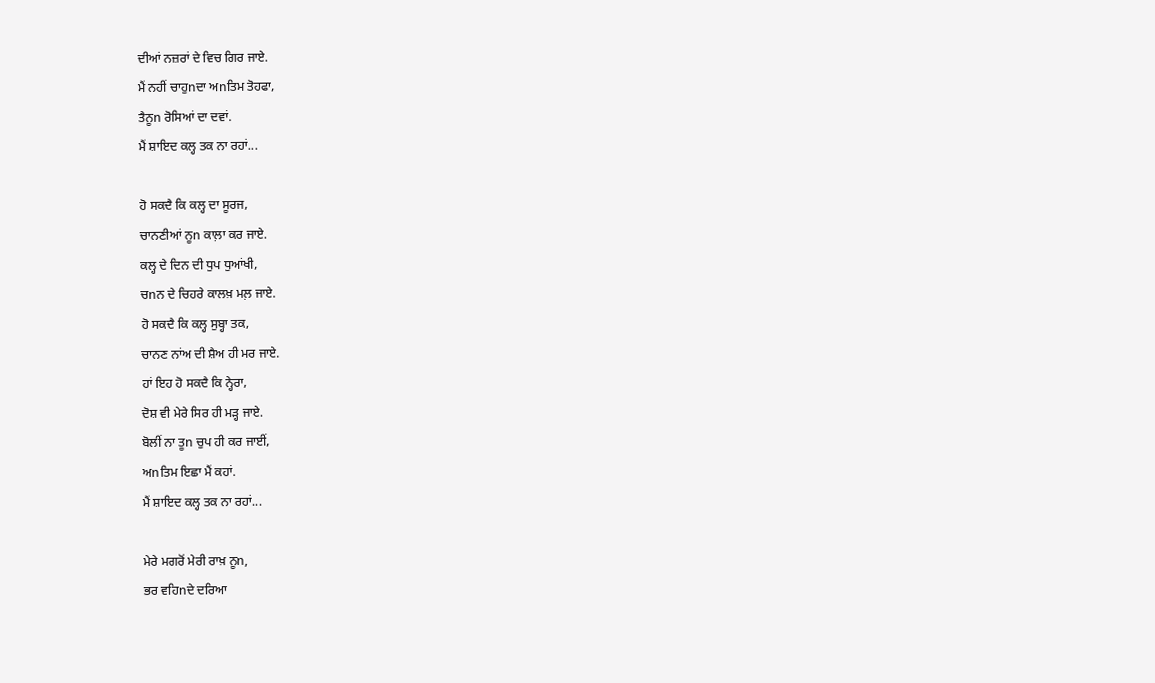ਦੀਆਂ ਨਜ਼ਰਾਂ ਦੇ ਵਿਚ ਗਿਰ ਜਾਏ.
ਮੈਂ ਨਹੀਂ ਚਾਹੁnਦਾ ਅnਤਿਮ ਤੋਹਫਾ,
ਤੈਨੂn ਰੋਸਿਆਂ ਦਾ ਦਵਾਂ.
ਮੈਂ ਸ਼ਾਇਦ ਕਲ੍ਹ ਤਕ ਨਾ ਰਹਾਂ...

ਹੋ ਸਕਦੈ ਕਿ ਕਲ੍ਹ ਦਾ ਸੂਰਜ,
ਚਾਨਣੀਆਂ ਨੂn ਕਾਲ਼ਾ ਕਰ ਜਾਏ.
ਕਲ੍ਹ ਦੇ ਦਿਨ ਦੀ ਧੁਪ ਧੁਆਂਖੀ,
ਚnਨ ਦੇ ਚਿਹਰੇ ਕਾਲਖ਼ ਮਲ਼ ਜਾਏ.
ਹੋ ਸਕਦੈ ਕਿ ਕਲ੍ਹ ਸੁਬ੍ਹਾ ਤਕ,
ਚਾਨਣ ਨਾਂਅ ਦੀ ਸ਼ੈਅ ਹੀ ਮਰ ਜਾਏ.
ਹਾਂ ਇਹ ਹੋ ਸਕਦੈ ਕਿ ਨ੍ਹੇਰਾ,
ਦੋਸ਼ ਵੀ ਮੇਰੇ ਸਿਰ ਹੀ ਮੜ੍ਹ ਜਾਏ.
ਬੋਲੀਂ ਨਾ ਤੂn ਚੁਪ ਹੀ ਕਰ ਜਾਈਂ,
ਅnਤਿਮ ਇਛਾ ਮੈਂ ਕਹਾਂ.
ਮੈਂ ਸ਼ਾਇਦ ਕਲ੍ਹ ਤਕ ਨਾ ਰਹਾਂ...

ਮੇਰੇ ਮਗਰੋਂ ਮੇਰੀ ਰਾਖ਼ ਨੂn,
ਭਰ ਵਹਿnਦੇ ਦਰਿਆ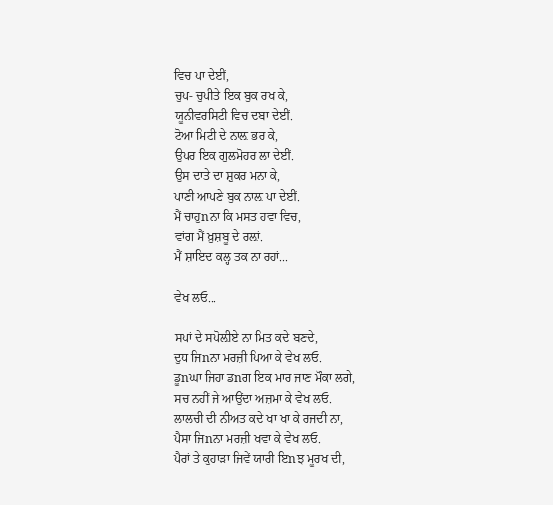ਵਿਚ ਪਾ ਦੇਈਂ,
ਚੁਪ- ਚੁਪੀਤੇ ਇਕ ਬੁਕ ਰਖ ਕੇ,
ਯੂਨੀਵਰਸਿਟੀ ਵਿਚ ਦਬਾ ਦੇਈਂ.
ਟੋਆ ਮਿਟੀ ਦੇ ਨਾਲ਼ ਭਰ ਕੇ,
ਉਪਰ ਇਕ ਗੁਲਮੋਹਰ ਲਾ ਦੇਈਂ.
ਉਸ ਦਾਤੇ ਦਾ ਸ਼ੁਕਰ ਮਨਾ ਕੇ,
ਪਾਣੀ ਆਪਣੇ ਬੁਕ ਨਾਲ਼ ਪਾ ਦੇਈਂ.
ਮੈਂ ਚਾਹੁnਨਾ ਕਿ ਮਸਤ ਹਵਾ ਵਿਚ,
ਵਾਂਗ ਮੈਂ ਖ਼ੁਸ਼ਬੂ ਦੇ ਰਲ਼ਾਂ.
ਮੈਂ ਸ਼ਾਇਦ ਕਲ੍ਹ ਤਕ ਨਾ ਰਹਾਂ...

ਵੇਖ ਲਓ...

ਸਪਾਂ ਦੇ ਸਪੋਲ਼ੀਏ ਨਾ ਮਿਤ ਕਦੇ ਬਣਦੇ,
ਦੁਧ ਜਿnਨਾ ਮਰਜ਼ੀ ਪਿਆ ਕੇ ਵੇਖ ਲਓ.
ਡੂnਘਾ ਜਿਹਾ ਡnਗ ਇਕ ਮਾਰ ਜਾਣ ਮੌਕਾ ਲਗੇ,
ਸਚ ਨਹੀਂ ਜੇ ਆਉਂਦਾ ਅਜ਼ਮਾ ਕੇ ਵੇਖ ਲਓ.
ਲਾਲਚੀ ਦੀ ਨੀਅਤ ਕਦੇ ਖਾ ਖਾ ਕੇ ਰਜਦੀ ਨਾ,
ਪੈਸਾ ਜਿnਨਾ ਮਰਜ਼ੀ ਖਵਾ ਕੇ ਵੇਖ ਲਓ.
ਪੈਰਾਂ ਤੇ ਕੁਹਾੜਾ ਜਿਵੇਂ ਯਾਰੀ ਇnਝ ਮੂਰਖ ਦੀ,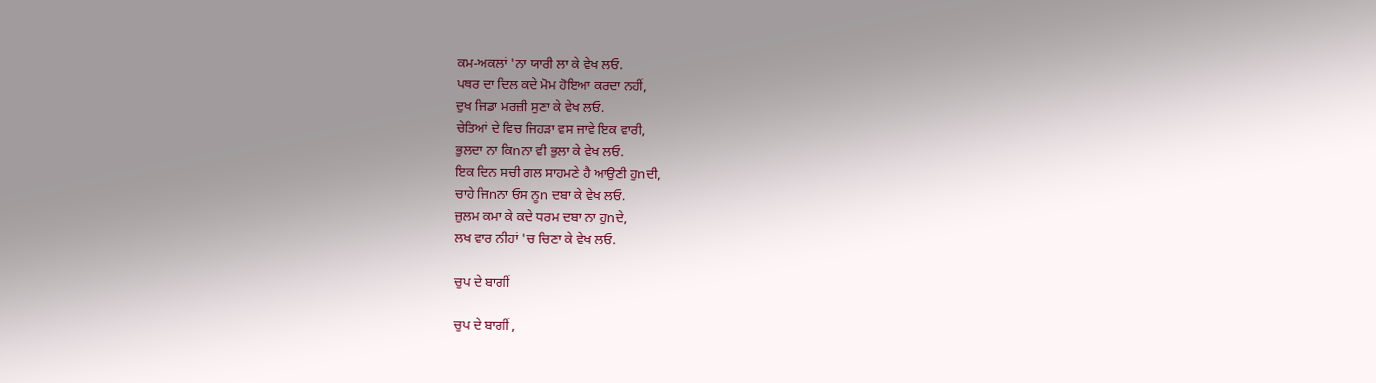ਕਮ-ਅਕਲਾਂ 'ਨਾ ਯਾਰੀ ਲਾ ਕੇ ਵੇਖ ਲਓ.
ਪਥਰ ਦਾ ਦਿਲ ਕਦੇ ਮੋਮ ਹੋਇਆ ਕਰਦਾ ਨਹੀਂ,
ਦੁਖ ਜਿਡਾ ਮਰਜ਼ੀ ਸੁਣਾ ਕੇ ਵੇਖ ਲਓ.
ਚੇਤਿਆਂ ਦੇ ਵਿਚ ਜਿਹੜਾ ਵਸ ਜਾਵੇ ਇਕ ਵਾਰੀ,
ਭੁਲਦਾ ਨਾ ਕਿnਨਾ ਵੀ ਭੁਲਾ ਕੇ ਵੇਖ ਲਓ.
ਇਕ ਦਿਨ ਸਚੀ ਗਲ ਸਾਹਮਣੇ ਹੈ ਆਉਣੀ ਹੁnਦੀ,
ਚਾਹੇ ਜਿnਨਾ ਓਸ ਨੂn ਦਬਾ ਕੇ ਵੇਖ ਲਓ.
ਜ਼ੁਲਮ ਕਮਾ ਕੇ ਕਦੇ ਧਰਮ ਦਬਾ ਨਾ ਹੁnਦੇ,
ਲਖ ਵਾਰ ਨੀਹਾਂ 'ਚ ਚਿਣਾ ਕੇ ਵੇਖ ਲਓ.

ਚੁਪ ਦੇ ਬਾਗੀਂ

ਚੁਪ ਦੇ ਬਾਗੀਂ ,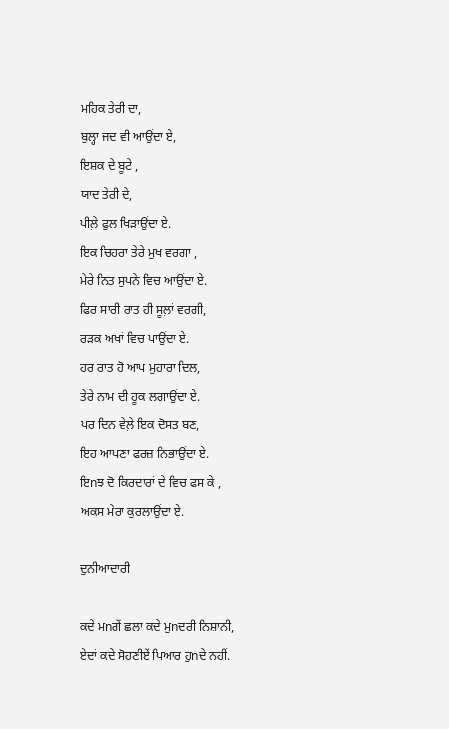ਮਹਿਕ ਤੇਰੀ ਦਾ,
ਬੁਲ੍ਹਾ ਜਦ ਵੀ ਆਉਂਦਾ ਏ,
ਇਸ਼ਕ ਦੇ ਬੂਟੇ ,
ਯਾਦ ਤੇਰੀ ਦੇ,
ਪੀਲ਼ੇ ਫੁਲ ਖਿੜਾਉਂਦਾ ਏ.
ਇਕ ਚਿਹਰਾ ਤੇਰੇ ਮੁਖ ਵਰਗਾ ,
ਮੇਰੇ ਨਿਤ ਸੁਪਨੇ ਵਿਚ ਆਉਂਦਾ ਏ.
ਫਿਰ ਸਾਰੀ ਰਾਤ ਹੀ ਸੂਲ਼ਾਂ ਵਰਗੀ,
ਰੜਕ ਅਖਾਂ ਵਿਚ ਪਾਉਂਦਾ ਏ.
ਹਰ ਰਾਤ ਹੋ ਆਪ ਮੁਹਾਰਾ ਦਿਲ,
ਤੇਰੇ ਨਾਮ ਦੀ ਹੂਕ ਲਗਾਉਂਦਾ ਏ.
ਪਰ ਦਿਨ ਵੇਲ਼ੇ ਇਕ ਦੋਸਤ ਬਣ,
ਇਹ ਆਪਣਾ ਫਰਜ਼ ਨਿਭਾਉਂਦਾ ਏ.
ਇnਝ ਦੋ ਕਿਰਦਾਰਾਂ ਦੇ ਵਿਚ ਫਸ ਕੇ ,
ਅਕਸ ਮੇਰਾ ਕੁਰਲਾਉਂਦਾ ਏ.

ਦੁਨੀਆਦਾਰੀ

ਕਦੇ ਮnਗੇਂ ਛਲਾ ਕਦੇ ਮੁnਦਰੀ ਨਿਸ਼ਾਨੀ,
ਏਦਾਂ ਕਦੇ ਸੋਹਣੀਏਂ ਪਿਆਰ ਹੁnਦੇ ਨਹੀਂ.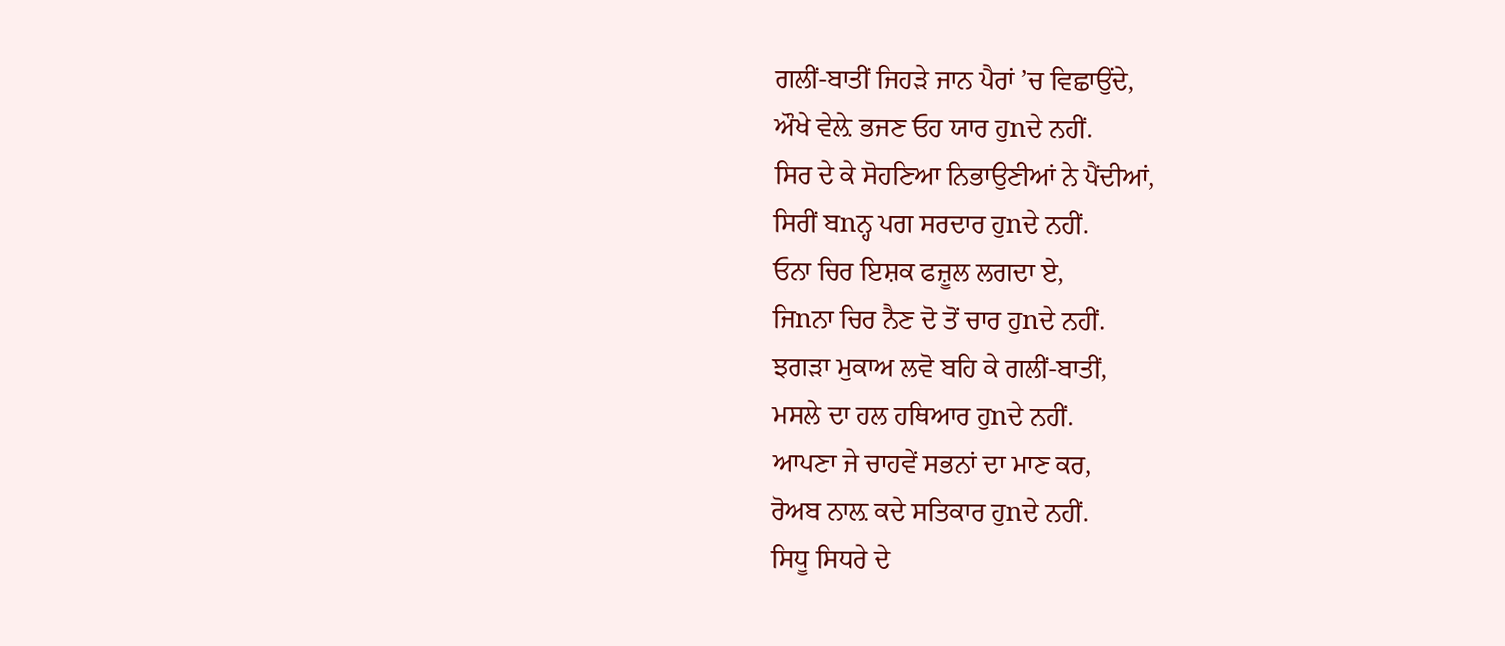ਗਲੀਂ-ਬਾਤੀਂ ਜਿਹੜੇ ਜਾਨ ਪੈਰਾਂ ’ਚ ਵਿਛਾਉਂਦੇ,
ਔਖੇ ਵੇਲ਼ੇ ਭਜਣ ਓਹ ਯਾਰ ਹੁnਦੇ ਨਹੀਂ.
ਸਿਰ ਦੇ ਕੇ ਸੋਹਣਿਆ ਨਿਭਾਉਣੀਆਂ ਨੇ ਪੈਂਦੀਆਂ,
ਸਿਰੀਂ ਬnਨ੍ਹ ਪਗ ਸਰਦਾਰ ਹੁnਦੇ ਨਹੀਂ.
ਓਨਾ ਚਿਰ ਇਸ਼ਕ ਫਜ਼ੂਲ ਲਗਦਾ ਏ,
ਜਿnਨਾ ਚਿਰ ਨੈਣ ਦੋ ਤੋਂ ਚਾਰ ਹੁnਦੇ ਨਹੀਂ.
ਝਗੜਾ ਮੁਕਾਅ ਲਵੋ ਬਹਿ ਕੇ ਗਲੀਂ-ਬਾਤੀਂ,
ਮਸਲੇ ਦਾ ਹਲ ਹਥਿਆਰ ਹੁnਦੇ ਨਹੀਂ.
ਆਪਣਾ ਜੇ ਚਾਹਵੇਂ ਸਭਨਾਂ ਦਾ ਮਾਣ ਕਰ,
ਰੋਅਬ ਨਾਲ਼ ਕਦੇ ਸਤਿਕਾਰ ਹੁnਦੇ ਨਹੀਂ.
ਸਿਧੂ ਸਿਧਰੇ ਦੇ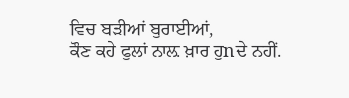ਵਿਚ ਬੜੀਆਂ ਬੁਰਾਈਆਂ,
ਕੌਣ ਕਹੇ ਫੁਲਾਂ ਨਾਲ਼ ਖ਼ਾਰ ਹੁnਦੇ ਨਹੀਂ.